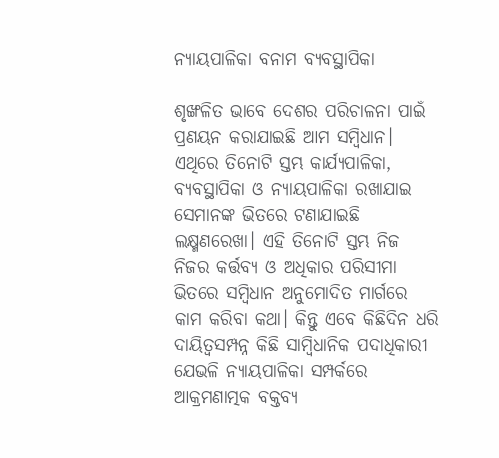ନ୍ୟାୟପାଳିକା ବନାମ ବ୍ୟବସ୍ଥାପିକା

ଶୃଙ୍ଖଳିତ ଭାବେ ଦେଶର ପରିଚାଳନା ପାଇଁ ପ୍ରଣୟନ କରାଯାଇଛି ଆମ ସମ୍ବିଧାନ। ଏଥିରେ ତିନୋଟି ସ୍ତମ୍ଭ କାର୍ଯ୍ୟପାଳିକା, ବ୍ୟବସ୍ଥାପିକା ଓ ନ୍ୟାୟପାଳିକା ରଖାଯାଇ ସେମାନଙ୍କ ଭିତରେ ଟଣାଯାଇଛି ଲକ୍ଷ୍ମଣରେଖା। ଏହି ତିନୋଟି ସ୍ତମ୍ଭ ନିଜ ନିଜର କର୍ତ୍ତବ୍ୟ ଓ ଅଧିକାର ପରିସୀମା ଭିତରେ ସମ୍ବିଧାନ ଅନୁମୋଦିତ ମାର୍ଗରେ କାମ କରିବା କଥା। କିନ୍ତୁ ଏବେ କିଛିଦିନ ଧରି ଦାୟିତ୍ୱସମ୍ପନ୍ନ କିଛି ସାମ୍ବିଧାନିକ ପଦାଧିକାରୀ ଯେଭଳି ନ୍ୟାୟପାଳିକା ସମ୍ପର୍କରେ ଆକ୍ରମଣାତ୍ମକ ବକ୍ତବ୍ୟ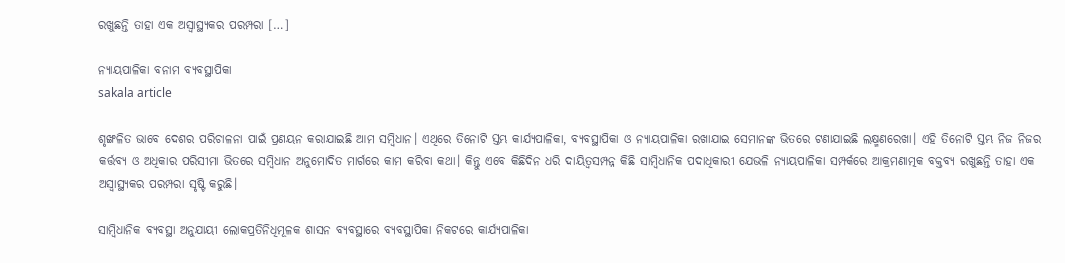ରଖୁଛନ୍ତି ତାହା ଏକ ଅସ୍ୱାସ୍ଥ୍ୟକର ପରମ୍ପରା […]

ନ୍ୟାୟପାଳିକା ବନାମ ବ୍ୟବସ୍ଥାପିକା
sakala article

ଶୃଙ୍ଖଳିତ ଭାବେ ଦେଶର ପରିଚାଳନା ପାଇଁ ପ୍ରଣୟନ କରାଯାଇଛି ଆମ ସମ୍ବିଧାନ। ଏଥିରେ ତିନୋଟି ସ୍ତମ୍ଭ କାର୍ଯ୍ୟପାଳିକା, ବ୍ୟବସ୍ଥାପିକା ଓ ନ୍ୟାୟପାଳିକା ରଖାଯାଇ ସେମାନଙ୍କ ଭିତରେ ଟଣାଯାଇଛି ଲକ୍ଷ୍ମଣରେଖା। ଏହି ତିନୋଟି ସ୍ତମ୍ଭ ନିଜ ନିଜର କର୍ତ୍ତବ୍ୟ ଓ ଅଧିକାର ପରିସୀମା ଭିତରେ ସମ୍ବିଧାନ ଅନୁମୋଦିତ ମାର୍ଗରେ କାମ କରିବା କଥା। କିନ୍ତୁ ଏବେ କିଛିଦିନ ଧରି ଦାୟିତ୍ୱସମ୍ପନ୍ନ କିଛି ସାମ୍ବିଧାନିକ ପଦାଧିକାରୀ ଯେଭଳି ନ୍ୟାୟପାଳିକା ସମ୍ପର୍କରେ ଆକ୍ରମଣାତ୍ମକ ବକ୍ତବ୍ୟ ରଖୁଛନ୍ତି ତାହା ଏକ ଅସ୍ୱାସ୍ଥ୍ୟକର ପରମ୍ପରା ସୃଷ୍ଟି କରୁଛି।

ସାମ୍ବିଧାନିକ ବ୍ୟବସ୍ଥା ଅନୁଯାୟୀ ଲୋକପ୍ରତିନିଧିମୂଳକ ଶାସନ ବ୍ୟବସ୍ଥାରେ ବ୍ୟବସ୍ଥାପିକା ନିକଟରେ କାର୍ଯ୍ୟପାଳିକା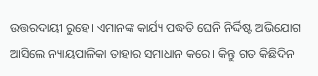ଉତ୍ତରଦାୟୀ ରୁହେ। ଏମାନଙ୍କ କାର୍ଯ୍ୟ ପଦ୍ଧତି ଘେନି ନିର୍ଦ୍ଦିଷ୍ଟ ଅଭିଯୋଗ ଆସିଲେ ନ୍ୟାୟପାଳିକା ତାହାର ସମାଧାନ କରେ। କିନ୍ତୁ ଗତ କିଛିଦିନ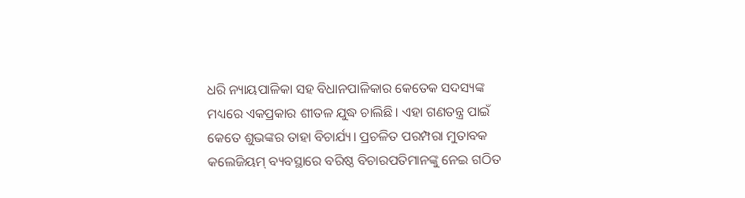ଧରି ନ୍ୟାୟପାଳିକା ସହ ବିଧାନପାଳିକାର କେତେକ ସଦସ୍ୟଙ୍କ ମଧ୍ୟରେ ଏକପ୍ରକାର ଶୀତଳ ଯୁଦ୍ଧ ଚାଲିଛି। ଏହା ଗଣତନ୍ତ୍ର ପାଇଁ କେତେ ଶୁଭଙ୍କର ତାହା ବିଚାର୍ଯ୍ୟ। ପ୍ରଚଳିତ ପରମ୍ପରା ମୁତାବକ କଲେଜିୟମ୍‌‌ ବ୍ୟବସ୍ଥାରେ ବରିଷ୍ଠ ବିଚାରପତିମାନଙ୍କୁ ନେଇ ଗଠିତ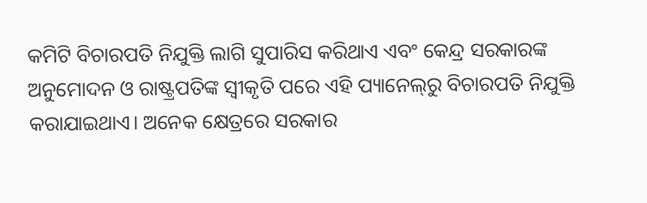କମିଟି ବିଚାରପତି ନିଯୁକ୍ତି ଲାଗି ସୁପାରିସ କରିଥାଏ ଏବଂ କେନ୍ଦ୍ର ସରକାରଙ୍କ ଅନୁମୋଦନ ଓ ରାଷ୍ଟ୍ରପତିଙ୍କ ସ୍ୱୀକୃତି ପରେ ଏହି ପ୍ୟାନେଲ୍‌‌ରୁ ବିଚାରପତି ନିଯୁକ୍ତି କରାଯାଇଥାଏ। ଅନେକ କ୍ଷେତ୍ରରେ ସରକାର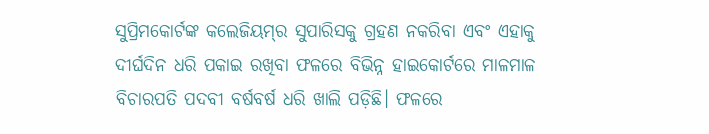ସୁପ୍ରିମକୋର୍ଟଙ୍କ କଲେଜିୟମ୍‌‌ର ସୁପାରିସକୁ ଗ୍ରହଣ ନକରିବା ଏବଂ ଏହାକୁ ଦୀର୍ଘଦିନ ଧରି ପକାଇ ରଖିବା ଫଳରେ ବିଭିନ୍ନ ହାଇକୋର୍ଟରେ ମାଳମାଳ ବିଚାରପତି ପଦବୀ ବର୍ଷବର୍ଷ ଧରି ଖାଲି ପଡ଼ିଛି। ଫଳରେ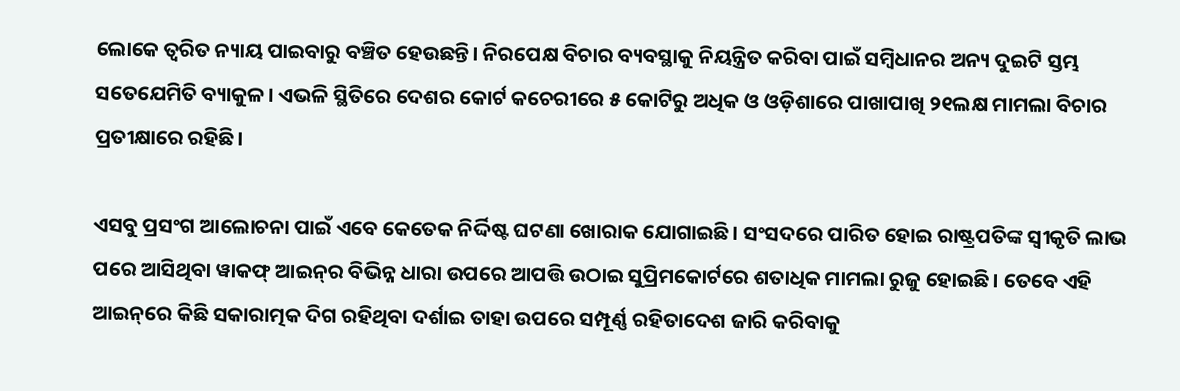ଲୋକେ ତ୍ୱରିତ ନ୍ୟାୟ ପାଇବାରୁ ବଞ୍ଚିତ ହେଉଛନ୍ତି। ନିରପେକ୍ଷ ବିଚାର ବ୍ୟବସ୍ଥାକୁ ନିୟନ୍ତ୍ରିତ କରିବା ପାଇଁ ସମ୍ବିଧାନର ଅନ୍ୟ ଦୁଇଟି ସ୍ତମ୍ଭ ସତେଯେମିତି ବ୍ୟାକୁଳ। ଏଭଳି ସ୍ଥିତିରେ ଦେଶର କୋର୍ଟ କଚେରୀରେ ୫ କୋଟିରୁ ଅଧିକ ଓ ଓଡ଼ିଶାରେ ପାଖାପାଖି ୨୧ଲକ୍ଷ ମାମଲା ବିଚାର ପ୍ରତୀକ୍ଷାରେ ରହିଛି।

ଏସବୁ ପ୍ରସଂଗ ଆଲୋଚନା ପାଇଁ ଏବେ କେତେକ ନିର୍ଦ୍ଦିଷ୍ଟ ଘଟଣା ଖୋରାକ ଯୋଗାଇଛି। ସଂସଦରେ ପାରିତ ହୋଇ ରାଷ୍ଟ୍ରପତିଙ୍କ ସ୍ୱୀକୃତି ଲାଭ ପରେ ଆସିଥିବା ୱାକଫ୍‌‌ ଆଇନ୍‌‌ର ବିଭିନ୍ନ ଧାରା ଉପରେ ଆପତ୍ତି ଉଠାଇ ସୁପ୍ରିମକୋର୍ଟରେ ଶତାଧିକ ମାମଲା ରୁଜୁ ହୋଇଛି। ତେବେ ଏହି ଆଇନ୍‌‌ରେ କିଛି ସକାରାତ୍ମକ ଦିଗ ରହିଥିବା ଦର୍ଶାଇ ତାହା ଉପରେ ସମ୍ପୂର୍ଣ୍ଣ ରହିତାଦେଶ ଜାରି କରିବାକୁ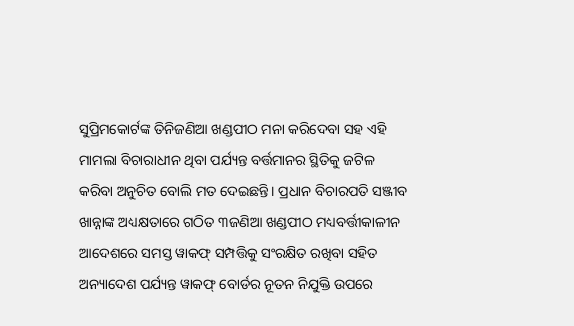ସୁପ୍ରିମକୋର୍ଟଙ୍କ ତିନିଜଣିଆ ଖଣ୍ଡପୀଠ ମନା କରିଦେବା ସହ ଏହି ମାମଲା ବିଚାରାଧୀନ ଥିବା ପର୍ଯ୍ୟନ୍ତ ବର୍ତ୍ତମାନର ସ୍ଥିତିକୁ ଜଟିଳ କରିବା ଅନୁଚିତ ବୋଲି ମତ ଦେଇଛନ୍ତି। ପ୍ରଧାନ ବିଚାରପତି ସଞ୍ଜୀବ ଖାନ୍ନାଙ୍କ ଅଧ୍ୟକ୍ଷତାରେ ଗଠିତ ୩ଜଣିଆ ଖଣ୍ଡପୀଠ ମଧ୍ୟବର୍ତ୍ତୀକାଳୀନ ଆଦେଶରେ ସମସ୍ତ ୱାକଫ୍‌‌ ସମ୍ପତ୍ତିକୁ ସଂରକ୍ଷିତ ରଖିବା ସହିତ ଅନ୍ୟାଦେଶ ପର୍ଯ୍ୟନ୍ତ ୱାକଫ୍‌‌ ବୋର୍ଡର ନୂତନ ନିଯୁକ୍ତି ଉପରେ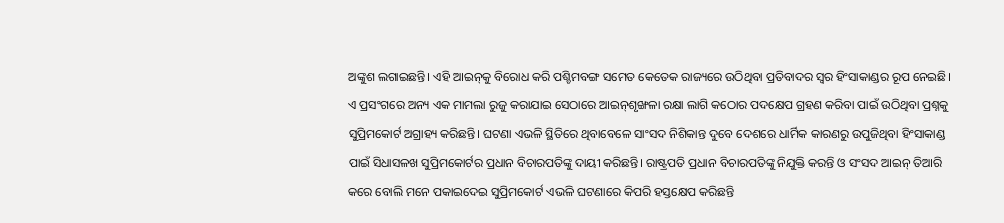ଅଙ୍କୁଶ ଲଗାଇଛନ୍ତି। ଏହି ଆଇନ୍‌‌କୁ ବିରୋଧ କରି ପଶ୍ଚିମବଙ୍ଗ ସମେତ କେତେକ ରାଜ୍ୟରେ ଉଠିଥିବା ପ୍ରତିବାଦର ସ୍ୱର ହିଂସାକାଣ୍ଡର ରୂପ ନେଇଛି। ଏ ପ୍ରସଂଗରେ ଅନ୍ୟ ଏକ ମାମଲା ରୁଜୁ କରାଯାଇ ସେଠାରେ ଆଇନ୍‌‌ଶୃଙ୍ଖଳା ରକ୍ଷା ଲାଗି କଠୋର ପଦକ୍ଷେପ ଗ୍ରହଣ କରିବା ପାଇଁ ଉଠିଥିବା ପ୍ରଶ୍ନକୁ ସୁପ୍ରିମକୋର୍ଟ ଅଗ୍ରାହ୍ୟ କରିଛନ୍ତି। ଘଟଣା ଏଭଳି ସ୍ଥିତିରେ ଥିବାବେଳେ ସାଂସଦ ନିଶିକାନ୍ତ ଦୁବେ ଦେଶରେ ଧାର୍ମିକ କାରଣରୁ ଉପୁଜିଥିବା ହିଂସାକାଣ୍ଡ ପାଇଁ ସିଧାସଳଖ ସୁପ୍ରିମକୋର୍ଟର ପ୍ରଧାନ ବିଚାରପତିଙ୍କୁ ଦାୟୀ କରିଛନ୍ତି। ରାଷ୍ଟ୍ରପତି ପ୍ରଧାନ ବିଚାରପତିଙ୍କୁ ନିଯୁକ୍ତି କରନ୍ତି ଓ ସଂସଦ ଆଇନ୍‌‌ ତିଆରି କରେ ବୋଲି ମନେ ପକାଇଦେଇ ସୁପ୍ରିମକୋର୍ଟ ଏଭଳି ଘଟଣାରେ କିପରି ହସ୍ତକ୍ଷେପ କରିଛନ୍ତି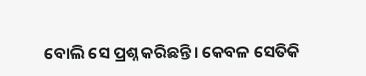ବୋଲି ସେ ପ୍ରଶ୍ନ କରିଛନ୍ତି। କେବଳ ସେତିକି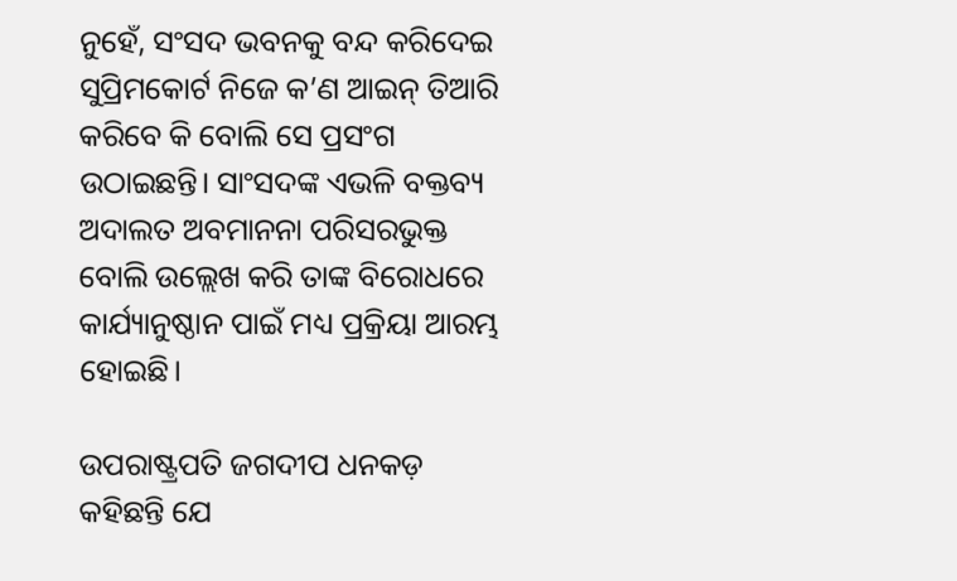ନୁହେଁ, ସଂସଦ ଭବନକୁ ବନ୍ଦ କରିଦେଇ ସୁପ୍ରିମକୋର୍ଟ ନିଜେ କ’ଣ ଆଇନ୍‌‌ ତିଆରି କରିବେ କି ବୋଲି ସେ ପ୍ରସଂଗ ଉଠାଇଛନ୍ତି। ସାଂସଦଙ୍କ ଏଭଳି ବକ୍ତବ୍ୟ ଅଦାଲତ ଅବମାନନା ପରିସରଭୁକ୍ତ ବୋଲି ଉଲ୍ଲେଖ କରି ତାଙ୍କ ବିରୋଧରେ କାର୍ଯ୍ୟାନୁଷ୍ଠାନ ପାଇଁ ମଧ୍ୟ ପ୍ରକ୍ରିୟା ଆରମ୍ଭ ହୋଇଛି।

ଉପରାଷ୍ଟ୍ରପତି ଜଗଦୀପ ଧନକଡ଼ କହିଛନ୍ତି ଯେ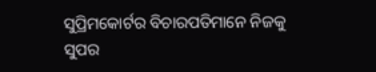ସୁପ୍ରିମକୋର୍ଟର ବିଚାରପତିମାନେ ନିଜକୁ ସୁପର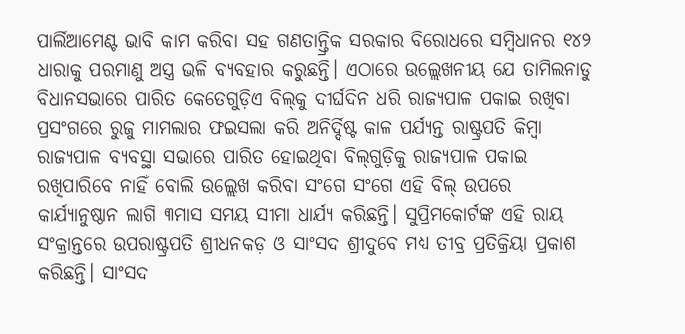ପାର୍ଲିଆମେଣ୍ଟ ଭାବି କାମ କରିବା ସହ ଗଣତାନ୍ତ୍ରିକ ସରକାର ବିରୋଧରେ ସମ୍ବିଧାନର ୧୪୨ ଧାରାକୁ ପରମାଣୁ ଅସ୍ତ୍ର ଭଳି ବ୍ୟବହାର କରୁଛନ୍ତି। ଏଠାରେ ଉଲ୍ଲେଖନୀୟ ଯେ ତାମିଲନାଡୁ ବିଧାନସଭାରେ ପାରିତ କେତେଗୁଡ଼ିଏ ବିଲ୍‌‌କୁ ଦୀର୍ଘଦିନ ଧରି ରାଜ୍ୟପାଳ ପକାଇ ରଖିବା ପ୍ରସଂଗରେ ରୁଜୁ ମାମଲାର ଫଇସଲା କରି ଅନିର୍ଦ୍ଦିଷ୍ଟ କାଳ ପର୍ଯ୍ୟନ୍ତ ରାଷ୍ଟ୍ରପତି କିମ୍ବା ରାଜ୍ୟପାଳ ବ୍ୟବସ୍ଥା ସଭାରେ ପାରିତ ହୋଇଥିବା ବିଲ୍‌‌ଗୁଡ଼ିକୁ ରାଜ୍ୟପାଳ ପକାଇ ରଖିପାରିବେ ନାହିଁ ବୋଲି ଉଲ୍ଲେଖ କରିବା ସଂଗେ ସଂଗେ ଏହି ବିଲ୍‌‌ ଉପରେ କାର୍ଯ୍ୟାନୁଷ୍ଠାନ ଲାଗି ୩ମାସ ସମୟ ସୀମା ଧାର୍ଯ୍ୟ କରିଛନ୍ତି। ସୁପ୍ରିମକୋର୍ଟଙ୍କ ଏହି ରାୟ ସଂକ୍ରାନ୍ତରେ ଉପରାଷ୍ଟ୍ରପତି ଶ୍ରୀଧନକଡ଼ ଓ ସାଂସଦ ଶ୍ରୀଦୁବେ ମଧ୍ୟ ତୀବ୍ର ପ୍ରତିକ୍ରିୟା ପ୍ରକାଶ କରିଛନ୍ତି। ସାଂସଦ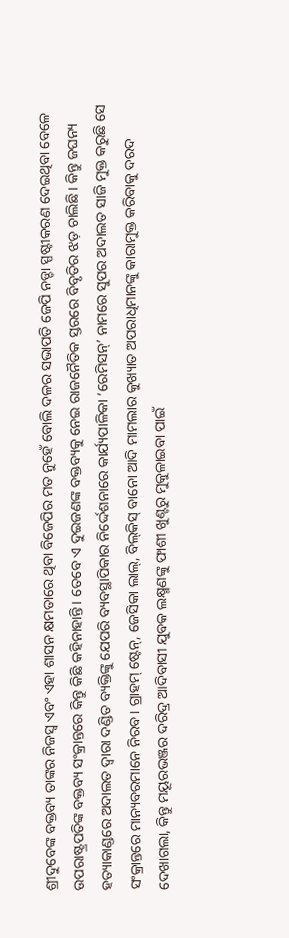ଶ୍ରୀଦୁବେଙ୍କ ବକ୍ତବ୍ୟ ତାଙ୍କର ନିଜସ୍ୱ ଏବଂ ଏହା ଶାସନ କ୍ଷମତାରେ ଥିବା ବିଜେପିର ମତ ନୁହେଁ ବୋଲି ଦଳର ସଭାପତି ଜେପି ନଡ୍ଡା ସ୍ପଷ୍ଟୀକରଣ ଦେଇଥିବା ବେଳେ ଉପରାଷ୍ଟ୍ରପତିଙ୍କ ବକ୍ତବ୍ୟ ସଂକ୍ରାନ୍ତରେ କିନ୍ତୁ କିଛି କହିନାହାନ୍ତି। ତେବେ ଏ ଦୁଇଜଣଙ୍କ ବକ୍ତବ୍ୟକୁ ନେଇ ରାଜନୈତିକ ସ୍ତରରେ ବିବୃତିର ଝଡ଼ ଚାଲିଛି। କିନ୍ତୁ ଜଘନ୍ୟ ହତ୍ୟାକାଣ୍ଡରେ ଅଦାଲତ ଦ୍ୱାରା ଦଣ୍ଡିତ ବ୍ୟକ୍ତିଙ୍କୁ ଯେପରି ବ୍ୟବସ୍ଥାପିକାର ନିର୍ଦ୍ଦେଶନାରେ କାର୍ଯ୍ୟପାଳିକା ‘ରେମିସନ୍‌‌’ ନାମରେ ସୁପର ଅଦାଲତ ସାଜି ମୁକ୍ତ କରୁଛି ସେ ସଂକ୍ରାନ୍ତରେ ମାନ୍ୟବରମାନେ ନିରବ। ଗ୍ରାହମ୍‌‌ ଷ୍ଟେନ୍‌‌, ଜେସିକା ଲାଲ୍‌‌, ବିଲ୍‌‌କିସ୍‌‌ ବାନୋ ଆଦି ମାମଲାର କୁଖ୍ୟାତ ଅପରାଧିମାନଙ୍କୁ କାରାମୁକ୍ତ କରିବାକୁ ଦରଦ ଦେଖାଗଲା, କିନ୍ତୁ ମୟୂରଭଞ୍ଜର ଦରିଦ୍ର ଆଦିବାସୀ ଯୁବକ ଲକ୍ଷ୍ମଣଙ୍କୁ ଫାଶୀ ଖୁଣ୍ଟରୁ ମୁକୁଳାଇବା ପାଇଁ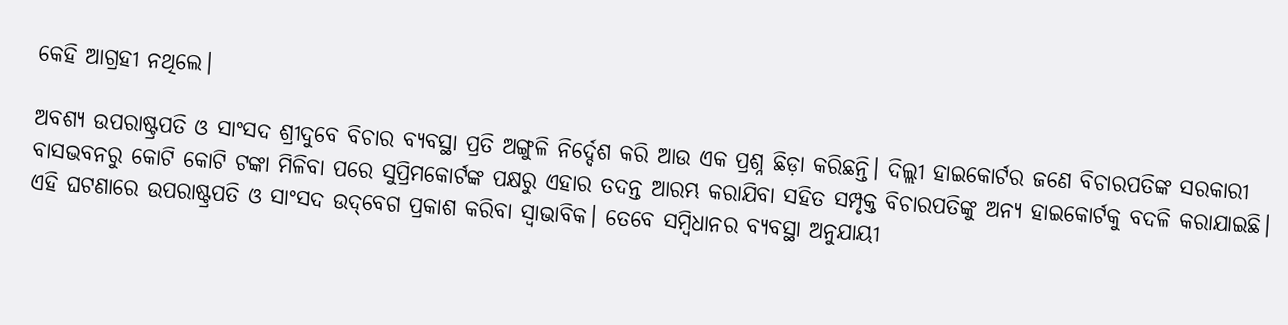କେହି ଆଗ୍ରହୀ ନଥିଲେ।

ଅବଶ୍ୟ ଉପରାଷ୍ଟ୍ରପତି ଓ ସାଂସଦ ଶ୍ରୀଦୁବେ ବିଚାର ବ୍ୟବସ୍ଥା ପ୍ରତି ଅଙ୍ଗୁଳି ନିର୍ଦ୍ଦେଶ କରି ଆଉ ଏକ ପ୍ରଶ୍ନ ଛିଡ଼ା କରିଛନ୍ତି। ଦିଲ୍ଲୀ ହାଇକୋର୍ଟର ଜଣେ ବିଚାରପତିଙ୍କ ସରକାରୀ ବାସଭବନରୁ କୋଟି କୋଟି ଟଙ୍କା ମିଳିବା ପରେ ସୁପ୍ରିମକୋର୍ଟଙ୍କ ପକ୍ଷରୁ ଏହାର ତଦନ୍ତ ଆରମ୍ଭ କରାଯିବା ସହିତ ସମ୍ପୃକ୍ତ ବିଚାରପତିଙ୍କୁ ଅନ୍ୟ ହାଇକୋର୍ଟକୁ ବଦଳି କରାଯାଇଛି। ଏହି ଘଟଣାରେ ଉପରାଷ୍ଟ୍ରପତି ଓ ସାଂସଦ ଉଦ୍‌‌ବେଗ ପ୍ରକାଶ କରିବା ସ୍ୱାଭାବିକ। ତେବେ ସମ୍ବିଧାନର ବ୍ୟବସ୍ଥା ଅନୁଯାୟୀ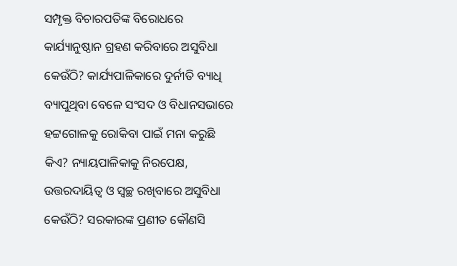ସମ୍ପୃକ୍ତ ବିଚାରପତିଙ୍କ ବିରୋଧରେ କାର୍ଯ୍ୟାନୁଷ୍ଠାନ ଗ୍ରହଣ କରିବାରେ ଅସୁବିଧା କେଉଁଠି? କାର୍ଯ୍ୟପାଳିକାରେ ଦୁର୍ନୀତି ବ୍ୟାଧି ବ୍ୟାପୁଥିବା ବେଳେ ସଂସଦ ଓ ବିଧାନସଭାରେ ହଟ୍ଟଗୋଳକୁ ରୋକିବା ପାଇଁ ମନା କରୁଛି କିଏ? ନ୍ୟାୟପାଳିକାକୁ ନିରପେକ୍ଷ, ଉତ୍ତରଦାୟିତ୍ୱ ଓ ସ୍ୱଚ୍ଛ ରଖିବାରେ ଅସୁବିଧା କେଉଁଠି? ସରକାରଙ୍କ ପ୍ରଣୀତ କୌଣସି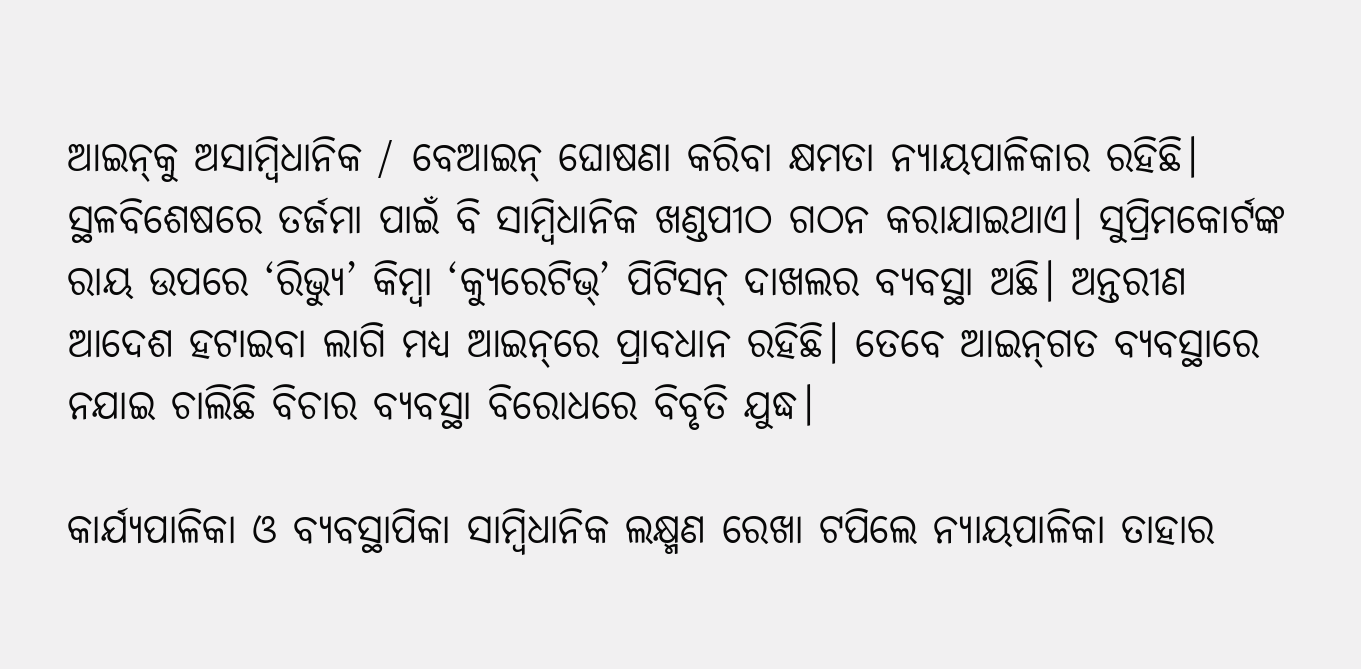ଆଇନ୍‌‌କୁ ଅସାମ୍ବିଧାନିକ / ବେଆଇନ୍‌‌ ଘୋଷଣା କରିବା କ୍ଷମତା ନ୍ୟାୟପାଳିକାର ରହିଛି। ସ୍ଥଳବିଶେଷରେ ତର୍ଜମା ପାଇଁ ବି ସାମ୍ବିଧାନିକ ଖଣ୍ଡପୀଠ ଗଠନ କରାଯାଇଥାଏ। ସୁପ୍ରିମକୋର୍ଟଙ୍କ ରାୟ ଉପରେ ‘ରିଭ୍ୟୁ’ କିମ୍ବା ‘କ୍ୟୁରେଟିଭ୍‌‌’ ପିଟିସନ୍‌‌ ଦାଖଲର ବ୍ୟବସ୍ଥା ଅଛି। ଅନ୍ତରୀଣ ଆଦେଶ ହଟାଇବା ଲାଗି ମଧ୍ୟ ଆଇନ୍‌‌ରେ ପ୍ରାବଧାନ ରହିଛି। ତେବେ ଆଇନ୍‌‌ଗତ ବ୍ୟବସ୍ଥାରେ ନଯାଇ ଚାଲିଛି ବିଚାର ବ୍ୟବସ୍ଥା ବିରୋଧରେ ବିବୃତି ଯୁଦ୍ଧ।

କାର୍ଯ୍ୟପାଳିକା ଓ ବ୍ୟବସ୍ଥାପିକା ସାମ୍ବିଧାନିକ ଲକ୍ଷ୍ମଣ ରେଖା ଟପିଲେ ନ୍ୟାୟପାଳିକା ତାହାର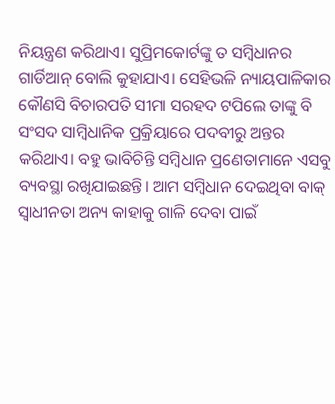ନିୟନ୍ତ୍ରଣ କରିଥାଏ। ସୁପ୍ରିମକୋର୍ଟଙ୍କୁ ତ ସମ୍ବିଧାନର ଗାର୍ଡିଆନ୍‌‌ ବୋଲି କୁହାଯାଏ। ସେହିଭଳି ନ୍ୟାୟପାଳିକାର କୌଣସି ବିଚାରପତି ସୀମା ସରହଦ ଟପିଲେ ତାଙ୍କୁ ବି ସଂସଦ ସାମ୍ବିଧାନିକ ପ୍ରକ୍ରିୟାରେ ପଦବୀରୁ ଅନ୍ତର କରିଥାଏ। ବହୁ ଭାବିଚିନ୍ତି ସମ୍ବିଧାନ ପ୍ରଣେତାମାନେ ଏସବୁ ବ୍ୟବସ୍ଥା ରଖିଯାଇଛନ୍ତି। ଆମ ସମ୍ବିଧାନ ଦେଇଥିବା ବାକ୍‌‌ ସ୍ୱାଧୀନତା ଅନ୍ୟ କାହାକୁ ଗାଳି ଦେବା ପାଇଁ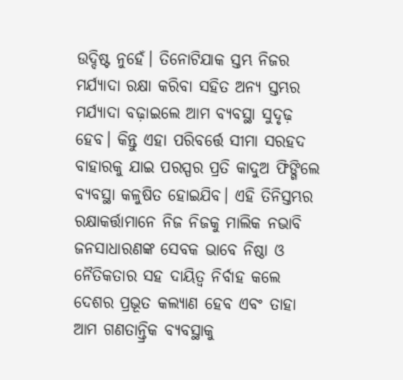ଉଦ୍ଦିଷ୍ଟ ନୁହେଁ। ତିନୋଟିଯାକ ସ୍ତମ୍ଭ ନିଜର ମର୍ଯ୍ୟାଦା ରକ୍ଷା କରିବା ସହିତ ଅନ୍ୟ ସ୍ତମ୍ଭର ମର୍ଯ୍ୟାଦା ବଢ଼ାଇଲେ ଆମ ବ୍ୟବସ୍ଥା ସୁଦୃଢ଼ ହେବ। କିନ୍ତୁ ଏହା ପରିବର୍ତ୍ତେ ସୀମା ସରହଦ ବାହାରକୁ ଯାଇ ପରସ୍ପର ପ୍ରତି କାଦୁଅ ଫିଙ୍ଗିଲେ ବ୍ୟବସ୍ଥା କଳୁଷିତ ହୋଇଯିବ। ଏହି ତିନିସ୍ତମ୍ଭର ରକ୍ଷାକର୍ତ୍ତାମାନେ ନିଜ ନିଜକୁ ମାଲିକ ନଭାବି ଜନସାଧାରଣଙ୍କ ସେବକ ଭାବେ ନିଷ୍ଠା ଓ ନୈତିକତାର ସହ ଦାୟିତ୍ୱ ନିର୍ବାହ କଲେ ଦେଶର ପ୍ରଭୂତ କଲ୍ୟାଣ ହେବ ଏବଂ ତାହା ଆମ ଗଣତାନ୍ତ୍ରିକ ବ୍ୟବସ୍ଥାକୁ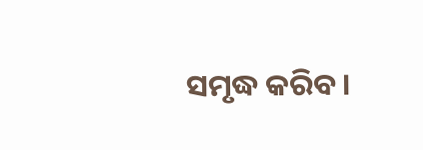ସମୃଦ୍ଧ କରିବ।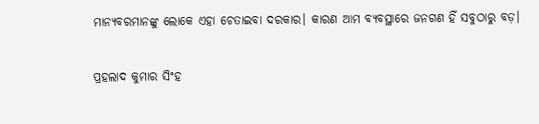ମାନ୍ୟବରମାନଙ୍କୁ ଲୋକେ ଏହା ଚେତାଇବା ଦରକାର। କାରଣ ଆମ ବ୍ୟବସ୍ଥାରେ ଜନଗଣ ହିଁ ସବୁଠାରୁ ବଡ଼।

ପ୍ରହଲାଦ କୁମାର ସିଂହ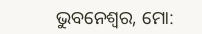ଭୁବନେଶ୍ୱର, ମୋ: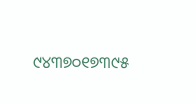୯୪୩୭୦୧୭୩୯୫